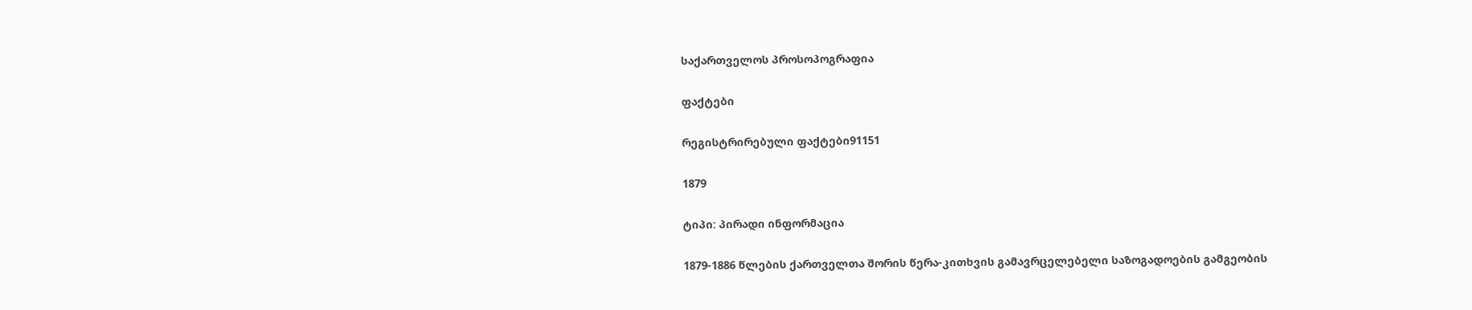საქართველოს პროსოპოგრაფია

ფაქტები

რეგისტრირებული ფაქტები91151

1879

ტიპი: პირადი ინფორმაცია

1879-1886 წლების ქართველთა შორის წერა-კითხვის გამავრცელებელი საზოგადოების გამგეობის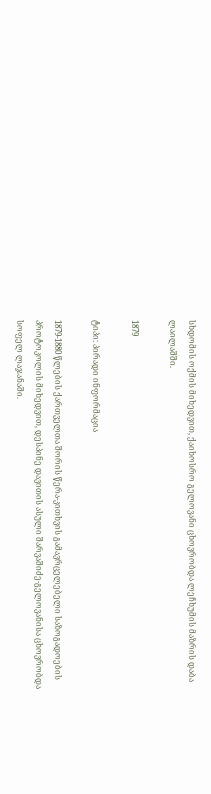სხდომის ოქმის მიხედვით, ქაიხოსრო გელოვანი ცხოვრობდა ლეჩხუმის მაზრის დაბა ლაილაშში.

1879

ტიპი: პირადი ინფორმაცია

1879-1880 წლების ქართველთა შორის წერა-კითხვის გამავრცელებელი საზოგადოების პროტოკოლის მიხედვით, დესპინე დავითის ასული შარვაშიძე-გელოვანისა ცხოვრობდა სოფელ ლაჯანაში.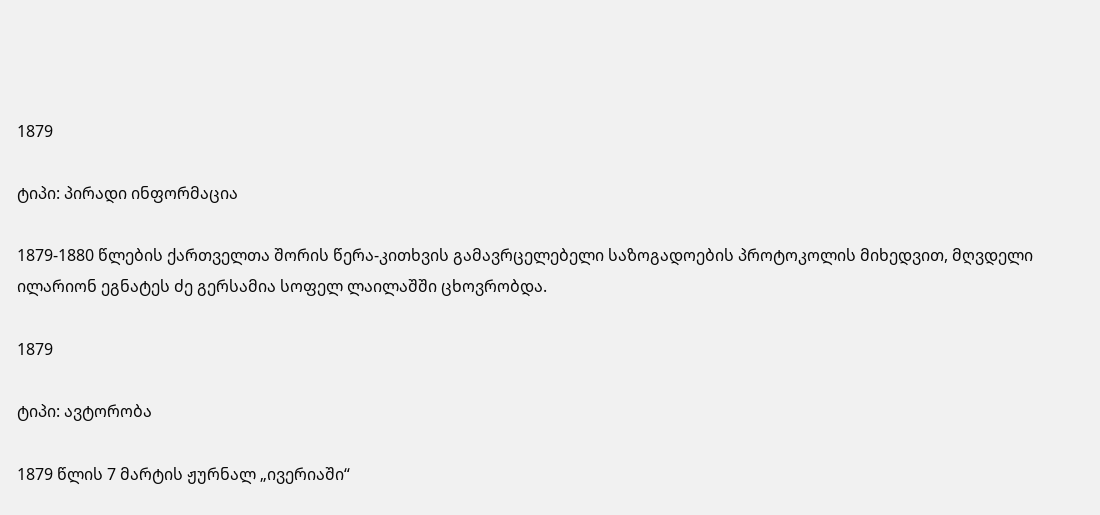1879

ტიპი: პირადი ინფორმაცია

1879-1880 წლების ქართველთა შორის წერა-კითხვის გამავრცელებელი საზოგადოების პროტოკოლის მიხედვით, მღვდელი ილარიონ ეგნატეს ძე გერსამია სოფელ ლაილაშში ცხოვრობდა.

1879

ტიპი: ავტორობა

1879 წლის 7 მარტის ჟურნალ „ივერიაში“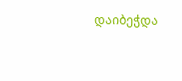დაიბეჭდა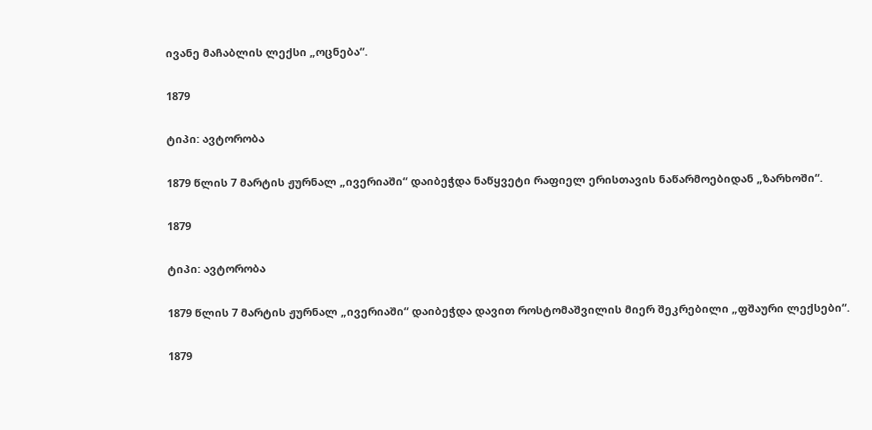ივანე მაჩაბლის ლექსი „ოცნება“.

1879

ტიპი: ავტორობა

1879 წლის 7 მარტის ჟურნალ „ივერიაში“ დაიბეჭდა ნაწყვეტი რაფიელ ერისთავის ნაწარმოებიდან „ზარხოში“.

1879

ტიპი: ავტორობა

1879 წლის 7 მარტის ჟურნალ „ივერიაში“ დაიბეჭდა დავით როსტომაშვილის მიერ შეკრებილი „ფშაური ლექსები“.

1879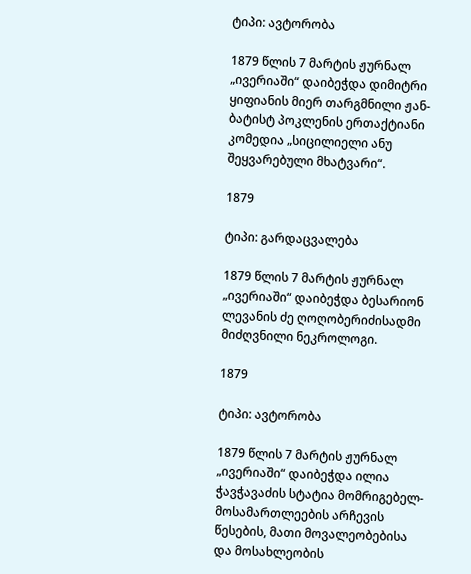ტიპი: ავტორობა

1879 წლის 7 მარტის ჟურნალ „ივერიაში“ დაიბეჭდა დიმიტრი ყიფიანის მიერ თარგმნილი ჟან-ბატისტ პოკლენის ერთაქტიანი კომედია „სიცილიელი ანუ შეყვარებული მხატვარი“.

1879

ტიპი: გარდაცვალება

1879 წლის 7 მარტის ჟურნალ „ივერიაში“ დაიბეჭდა ბესარიონ ლევანის ძე ღოღობერიძისადმი მიძღვნილი ნეკროლოგი.

1879

ტიპი: ავტორობა

1879 წლის 7 მარტის ჟურნალ „ივერიაში“ დაიბეჭდა ილია ჭავჭავაძის სტატია მომრიგებელ-მოსამართლეების არჩევის წესების, მათი მოვალეობებისა და მოსახლეობის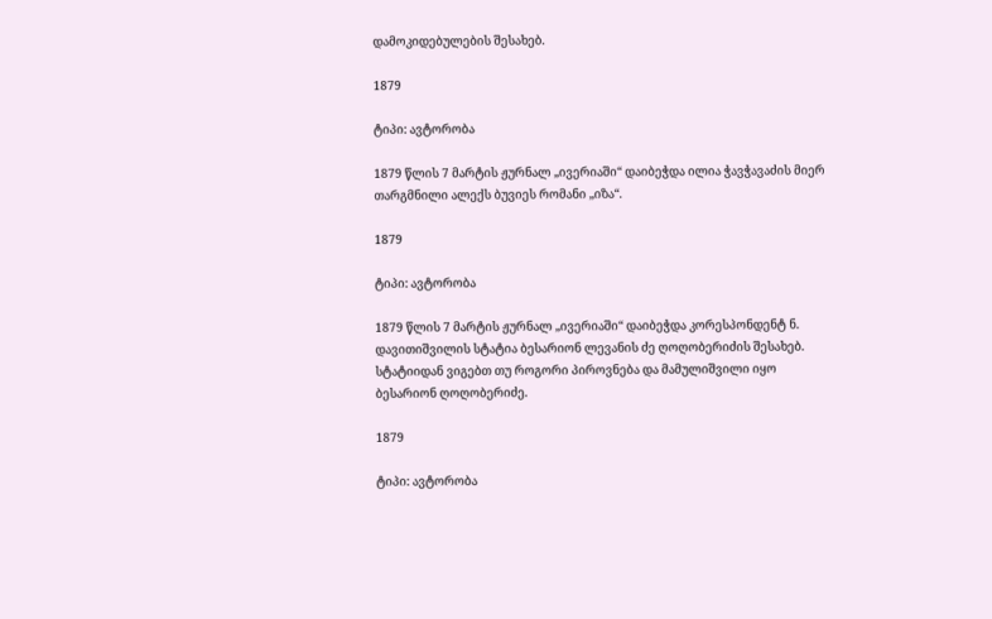დამოკიდებულების შესახებ.

1879

ტიპი: ავტორობა

1879 წლის 7 მარტის ჟურნალ „ივერიაში“ დაიბეჭდა ილია ჭავჭავაძის მიერ თარგმნილი ალექს ბუვიეს რომანი „იზა“.

1879

ტიპი: ავტორობა

1879 წლის 7 მარტის ჟურნალ „ივერიაში“ დაიბეჭდა კორესპონდენტ ნ. დავითიშვილის სტატია ბესარიონ ლევანის ძე ღოღობერიძის შესახებ. სტატიიდან ვიგებთ თუ როგორი პიროვნება და მამულიშვილი იყო ბესარიონ ღოღობერიძე.

1879

ტიპი: ავტორობა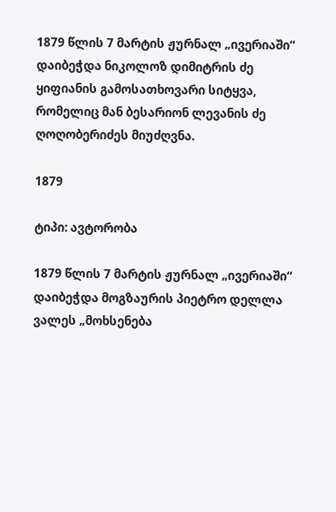1879 წლის 7 მარტის ჟურნალ „ივერიაში“ დაიბეჭდა ნიკოლოზ დიმიტრის ძე ყიფიანის გამოსათხოვარი სიტყვა, რომელიც მან ბესარიონ ლევანის ძე ღოღობერიძეს მიუძღვნა.

1879

ტიპი: ავტორობა

1879 წლის 7 მარტის ჟურნალ „ივერიაში“ დაიბეჭდა მოგზაურის პიეტრო დელლა ვალეს „მოხსენება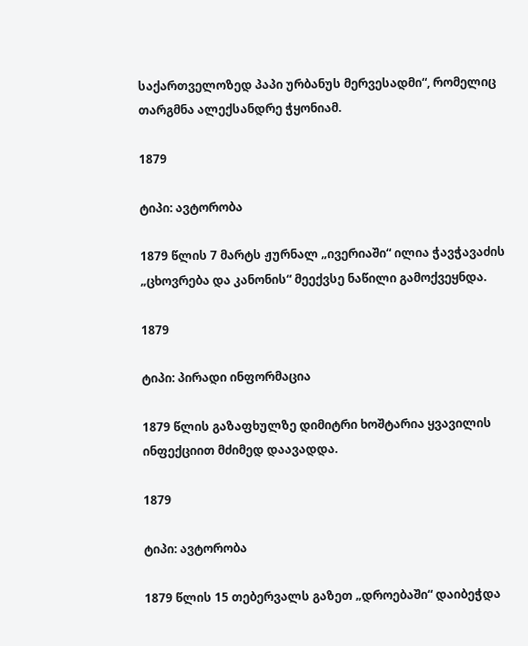საქართველოზედ პაპი ურბანუს მერვესადმი“, რომელიც თარგმნა ალექსანდრე ჭყონიამ.

1879

ტიპი: ავტორობა

1879 წლის 7 მარტს ჟურნალ „ივერიაში“ ილია ჭავჭავაძის „ცხოვრება და კანონის“ მეექვსე ნაწილი გამოქვეყნდა.

1879

ტიპი: პირადი ინფორმაცია

1879 წლის გაზაფხულზე დიმიტრი ხოშტარია ყვავილის ინფექციით მძიმედ დაავადდა.

1879

ტიპი: ავტორობა

1879 წლის 15 თებერვალს გაზეთ „დროებაში“ დაიბეჭდა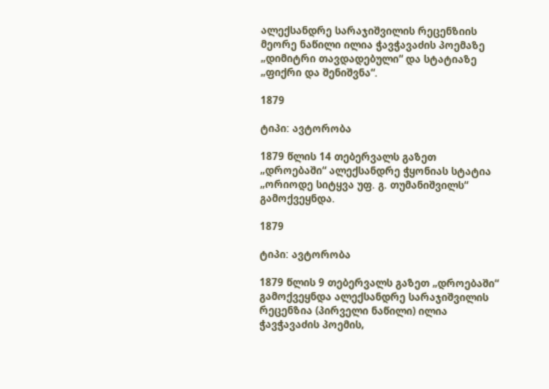ალექსანდრე სარაჯიშვილის რეცენზიის მეორე ნაწილი ილია ჭავჭავაძის პოემაზე „დიმიტრი თავდადებული“ და სტატიაზე „ფიქრი და შენიშვნა“.

1879

ტიპი: ავტორობა

1879 წლის 14 თებერვალს გაზეთ „დროებაში“ ალექსანდრე ჭყონიას სტატია „ორიოდე სიტყვა უფ. გ. თუმანიშვილს“ გამოქვეყნდა.

1879

ტიპი: ავტორობა

1879 წლის 9 თებერვალს გაზეთ „დროებაში“ გამოქვეყნდა ალექსანდრე სარაჯიშვილის რეცენზია (პირველი ნაწილი) ილია ჭავჭავაძის პოემის,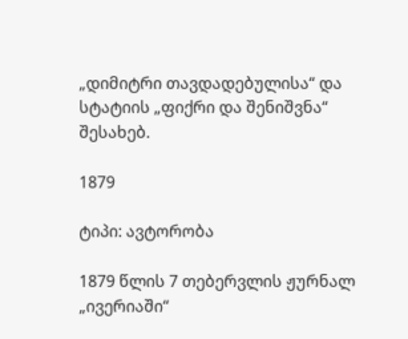„დიმიტრი თავდადებულისა“ და სტატიის „ფიქრი და შენიშვნა“ შესახებ.

1879

ტიპი: ავტორობა

1879 წლის 7 თებერვლის ჟურნალ „ივერიაში“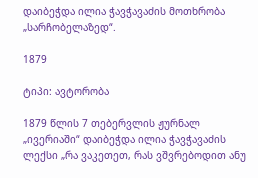დაიბეჭდა ილია ჭავჭავაძის მოთხრობა „სარჩობელაზედ“.

1879

ტიპი: ავტორობა

1879 წლის 7 თებერვლის ჟურნალ „ივერიაში“ დაიბეჭდა ილია ჭავჭავაძის ლექსი „რა ვაკეთეთ, რას ვშვრებოდით ანუ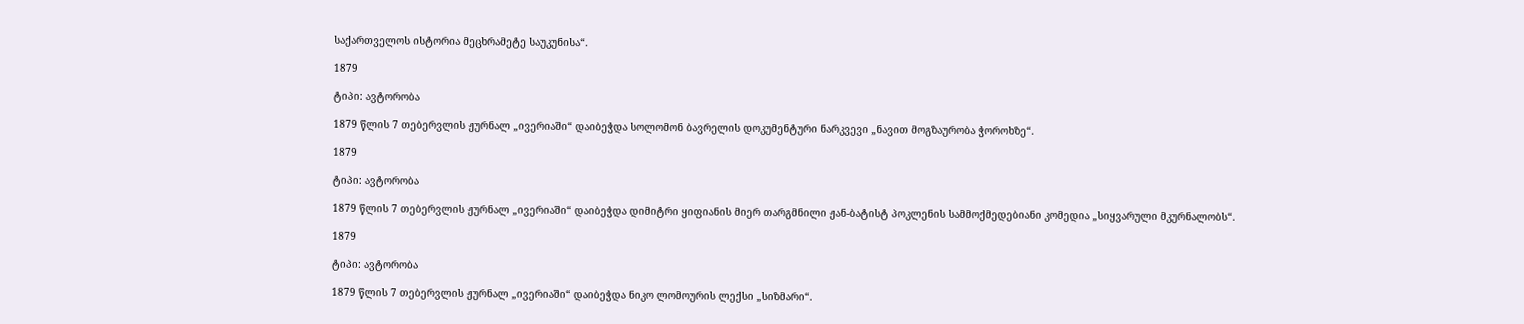საქართველოს ისტორია მეცხრამეტე საუკუნისა“.

1879

ტიპი: ავტორობა

1879 წლის 7 თებერვლის ჟურნალ „ივერიაში“ დაიბეჭდა სოლომონ ბავრელის დოკუმენტური ნარკვევი „ნავით მოგზაურობა ჭოროხზე“.

1879

ტიპი: ავტორობა

1879 წლის 7 თებერვლის ჟურნალ „ივერიაში“ დაიბეჭდა დიმიტრი ყიფიანის მიერ თარგმნილი ჟან-ბატისტ პოკლენის სამმოქმედებიანი კომედია „სიყვარული მკურნალობს“.

1879

ტიპი: ავტორობა

1879 წლის 7 თებერვლის ჟურნალ „ივერიაში“ დაიბეჭდა ნიკო ლომოურის ლექსი „სიზმარი“.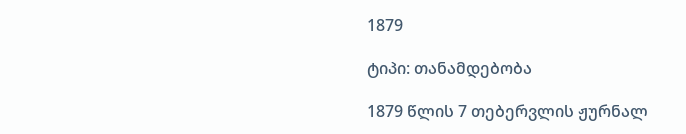1879

ტიპი: თანამდებობა

1879 წლის 7 თებერვლის ჟურნალ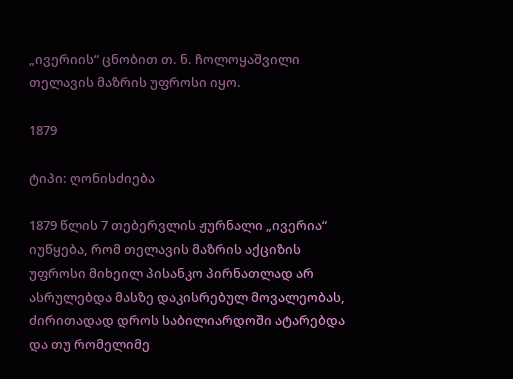„ივერიის“ ცნობით თ. ნ. ჩოლოყაშვილი თელავის მაზრის უფროსი იყო.

1879

ტიპი: ღონისძიება

1879 წლის 7 თებერვლის ჟურნალი „ივერია“ იუწყება, რომ თელავის მაზრის აქციზის უფროსი მიხეილ პისანკო პირნათლად არ ასრულებდა მასზე დაკისრებულ მოვალეობას, ძირითადად დროს საბილიარდოში ატარებდა და თუ რომელიმე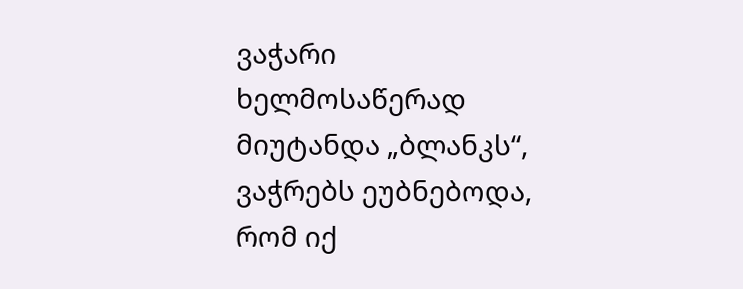ვაჭარი ხელმოსაწერად მიუტანდა „ბლანკს“, ვაჭრებს ეუბნებოდა, რომ იქ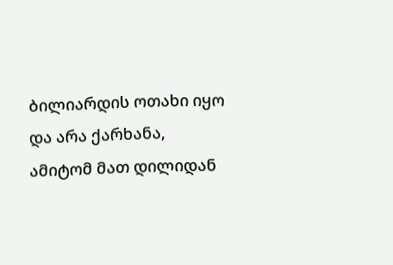ბილიარდის ოთახი იყო და არა ქარხანა, ამიტომ მათ დილიდან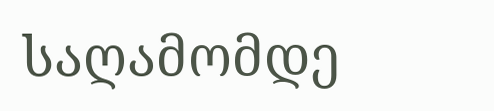საღამომდე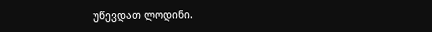უწევდათ ლოდინი.